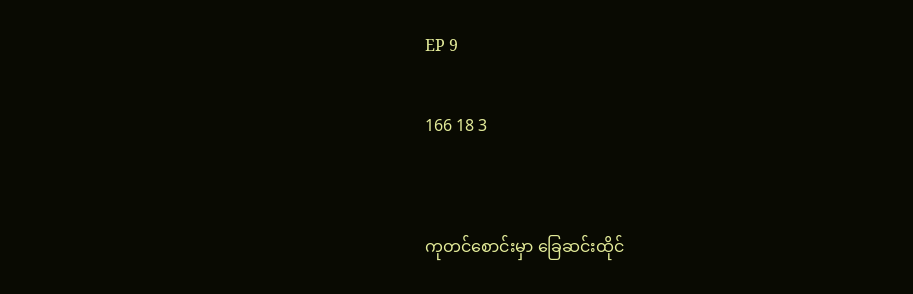EP 9

166 18 3


ကုတင်စောင်းမှာ ခြေဆင်းထိုင်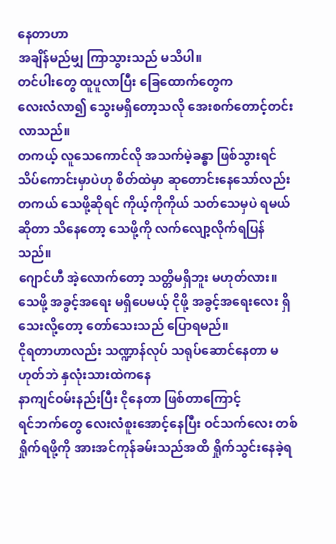နေတာဟာ
အချိန်မည်မျှ ကြာသွားသည် မသိပါ။
တင်ပါးတွေ ထူပူလာပြီး ခြေထောက်တွေက
လေးလံလာ၍ သွေးမရှိတော့သလို အေးစက်တောင့်တင်းလာသည်။
တကယ့် လူသေကောင်လို အသက်မဲ့ခန္ဓာ ဖြစ်သွားရင် သိပ်ကောင်းမှာပဲဟု စိတ်ထဲမှာ ဆုတောင်းနေသော်လည်း တကယ် သေဖို့ဆိုရင် ကိုယ့်ကိုကိုယ် သတ်သေမှပဲ ရမယ်ဆိုတာ သိနေတော့ သေဖို့ကို လက်လျော့လိုက်ရပြန်သည်။
ဂျောင်ဟီ အဲ့လောက်တော့ သတ္တိမရှိဘူး မဟုတ်လား။ သေဖို့ အခွင့်အရေး မရှိပေမယ့် ငိုဖို့ အခွင့်အရေးလေး ရှိသေးလို့တော့ တော်သေးသည် ပြောရမည်။
ငိုရတာဟာလည်း သဏ္ဍာန်လုပ် သရုပ်ဆောင်နေတာ မဟုတ်ဘဲ နှလုံးသားထဲကနေ
နာကျင်ဝမ်းနည်းပြီး ငိုနေတာ ဖြစ်တာကြောင့်
ရင်ဘက်တွေ လေးလံစူးအောင့်နေပြီး ဝင်သက်လေး တစ်ရှိုက်ရဖို့ကို အားအင်ကုန်ခမ်းသည်အထိ ရှိုက်သွင်းနေခဲ့ရ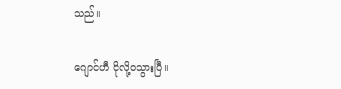သည်။

ဂျောင်ဟီ ငိုလို့ဝသွားပြီ။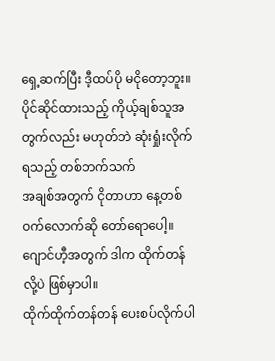ရှေ့ဆက်ပြီး ဒီ့ထပ်ပို မငိုတော့ဘူး။
ပိုင်ဆိုင်ထားသည့် ကိုယ့်ချစ်သူအတွက်လည်း မဟုတ်ဘဲ ဆုံးရှုံးလိုက်ရသည့် တစ်ဘက်သက်
အချစ်အတွက် ငိုတာဟာ နေ့တစ်ဝက်လောက်ဆို တော်ရောပေါ့။
ဂျောင်ဟီ့အတွက် ဒါက ထိုက်တန်လို့ပဲ ဖြစ်မှာပါ။
ထိုက်ထိုက်တန်တန် ပေးစပ်လိုက်ပါ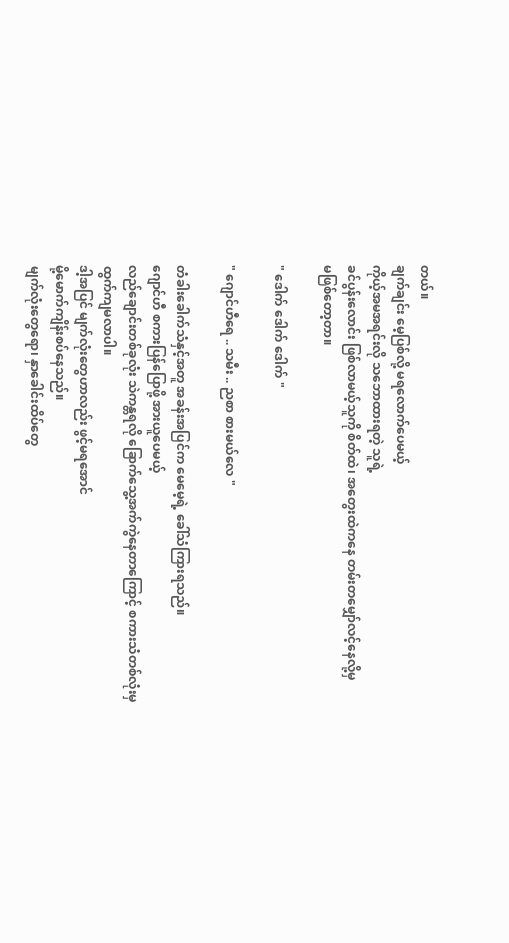တယ်။
ချက်ချင်း မေ့ပြစ်လို့ မရလောက်ပေမယ့်
ကိုယ့်အမအရင်းလို သဘောထားရတဲ့ သူရဲ့
ခင်ပွန်းလောင်း ဖြစ်လာမယ့်သူကို စိတ်ထဲ၊ အတွေးထဲကနေ တမ်းတမျှော်လင့်နေလို့မှ
မဖြစ်တော့တာ။

" ဒေါက် ဒေါက် ဒေါက် "

" ဂျောင်ဟီရေ .. သမီး .. ညစာ စားမယ်လေ "

တံခါးခေါက်သံနှင့်အတူ အခန်းအပြင်က မေမေ့ရဲ့ ခေါ်သံကြားရသည်။
ဂျောင်ဟီ စကားပြန်ပြောဖို့ အားယူပေမယ့်
လည်ချောင်းတစ်ခုလုံး သဲကန္တရလို ခြောက်သွေ့အက်ကွဲနေတာကြောင့် စကားသံတစ်လုံးမှ
ထွက်ကျမလာပါ။
ဒါ့အပြင် မျက်လုံးတွေဟာလည်း ဖွင့်မရအောင်
မို့မောက်ကျိန်းစပ်နေသည်။
မျက်လုံးတွေရော၊ နှာခေါင်းထိပ်တွေ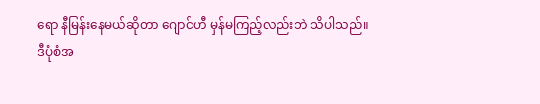ရော နီမြန်းနေမယ်ဆိုတာ ဂျောင်ဟီ မှန်မကြည့်လည်းဘဲ သိပါသည်။
ဒီပုံစံအ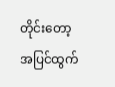တိုင်းတော့ အပြင်ထွက်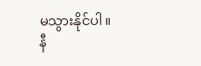မသွားနိုင်ပါ။
နီ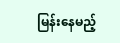မြန်းနေမည့်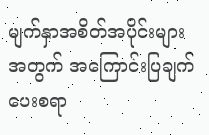မျက်နှာအစိတ်အပိုင်းများအတွက် အကြောင်းပြချက်ပေးစရာ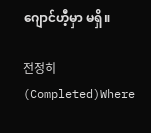ဂျောင်ဟီ့မှာ မရှိ။

전정히  (Completed)Where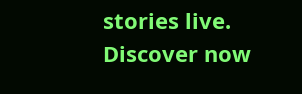stories live. Discover now